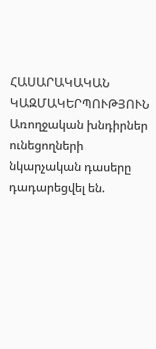ՀԱՍԱՐԱԿԱԿԱՆ ԿԱԶՄԱԿԵՐՊՈՒԹՅՈՒՆ
Առողջական խնդիրներ ունեցողների նկարչական դասերը դադարեցվել են.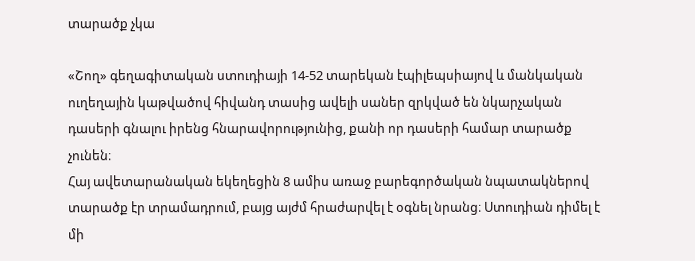տարածք չկա

«Շող» գեղագիտական ստուդիայի 14-52 տարեկան էպիլեպսիայով և մանկական ուղեղային կաթվածով հիվանդ տասից ավելի սաներ զրկված են նկարչական դասերի գնալու իրենց հնարավորությունից, քանի որ դասերի համար տարածք չունեն։
Հայ ավետարանական եկեղեցին 8 ամիս առաջ բարեգործական նպատակներով տարածք էր տրամադրում, բայց այժմ հրաժարվել է օգնել նրանց։ Ստուդիան դիմել է մի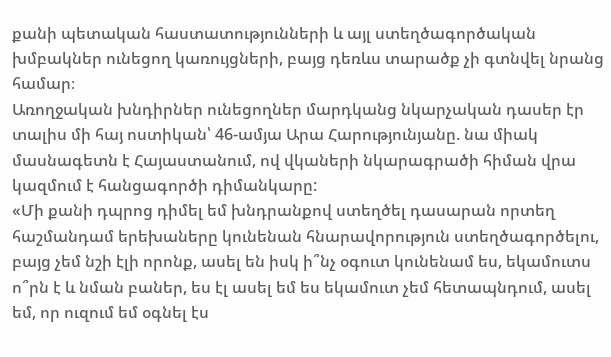քանի պետական հաստատությունների և այլ ստեղծագործական խմբակներ ունեցող կառույցների, բայց դեռևս տարածք չի գտնվել նրանց համար։
Առողջական խնդիրներ ունեցողներ մարդկանց նկարչական դասեր էր տալիս մի հայ ոստիկան՝ 46-ամյա Արա Հարությունյանը. նա միակ մասնագետն է Հայաստանում, ով վկաների նկարագրածի հիման վրա կազմում է հանցագործի դիմանկարը:
«Մի քանի դպրոց դիմել եմ խնդրանքով ստեղծել դասարան որտեղ հաշմանդամ երեխաները կունենան հնարավորություն ստեղծագործելու, բայց չեմ նշի էլի որոնք, ասել են իսկ ի՞նչ օգուտ կունենամ ես, եկամուտս ո՞րն է և նման բաներ, ես էլ ասել եմ ես եկամուտ չեմ հետապնդում, ասել եմ, որ ուզում եմ օգնել էս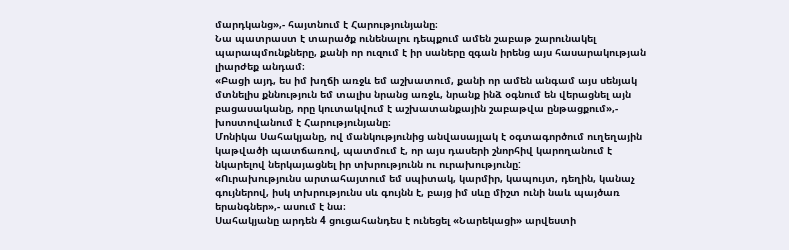մարդկանց»,- հայտնում է Հարությունյանը։
Նա պատրաստ է տարածք ունենալու դեպքում ամեն շաբաթ շարունակել պարապմունքները, քանի որ ուզում է իր սաները զգան իրենց այս հասարակության լիարժեք անդամ։
«Բացի այդ, ես իմ խղճի առջև եմ աշխատում, քանի որ ամեն անգամ այս սենյակ մտնելիս քննություն եմ տալիս նրանց առջև, նրանք ինձ օգնում են վերացնել այն բացասականը, որը կուտակվում է աշխատանքային շաբաթվա ընթացքում»,- խոստովանում է Հարությունյանը։
Մոնիկա Սահակյանը, ով մանկությունից անվասայլակ է օգտագործում ուղեղային կաթվածի պատճառով, պատմում է, որ այս դասերի շնորհիվ կարողանում է նկարելով ներկայացնել իր տխրությունն ու ուրախությունը:
«Ուրախությունս արտահայտում եմ սպիտակ, կարմիր, կապույտ, դեղին, կանաչ գույներով, իսկ տխրությունս սև գույնն է, բայց իմ սևը միշտ ունի նաև պայծառ երանգներ»,- ասում է նա։
Սահակյանը արդեն 4 ցուցահանդես է ունեցել «Նարեկացի» արվեստի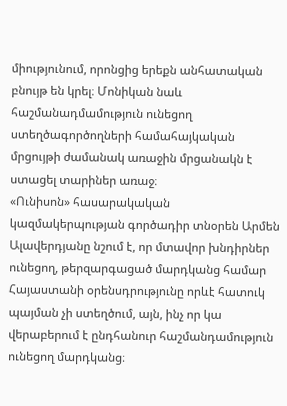միությունում, որոնցից երեքն անհատական բնույթ են կրել։ Մոնիկան նաև հաշմանադմամություն ունեցող ստեղծագործողների համահայկական մրցույթի ժամանակ առաջին մրցանակն է ստացել տարիներ առաջ։
«Ունիսոն» հասարակական կազմակերպության գործադիր տնօրեն Արմեն Ալավերդյանը նշում է, որ մտավոր խնդիրներ ունեցող, թերզարգացած մարդկանց համար Հայաստանի օրենսդրությունը որևէ հատուկ պայման չի ստեղծում, այն, ինչ որ կա վերաբերում է ընդհանուր հաշմանդամություն ունեցող մարդկանց։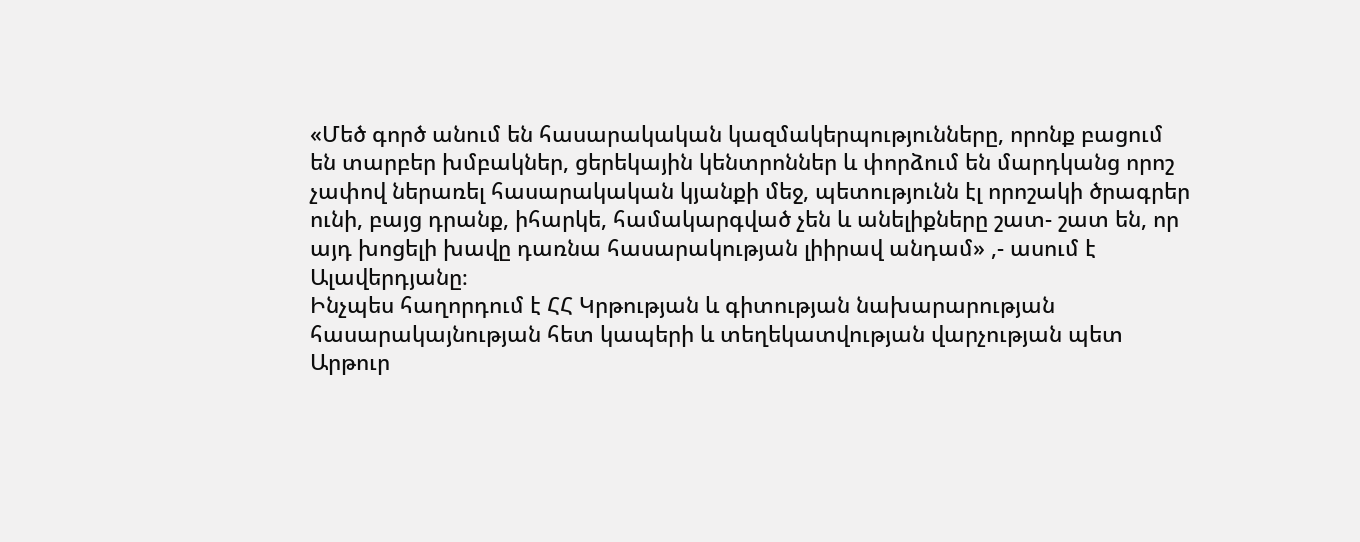«Մեծ գործ անում են հասարակական կազմակերպությունները, որոնք բացում են տարբեր խմբակներ, ցերեկային կենտրոններ և փորձում են մարդկանց որոշ չափով ներառել հասարակական կյանքի մեջ, պետությունն էլ որոշակի ծրագրեր ունի, բայց դրանք, իհարկե, համակարգված չեն և անելիքները շատ- շատ են, որ այդ խոցելի խավը դառնա հասարակության լիիրավ անդամ» ,- ասում է Ալավերդյանը։
Ինչպես հաղորդում է ՀՀ Կրթության և գիտության նախարարության հասարակայնության հետ կապերի և տեղեկատվության վարչության պետ Արթուր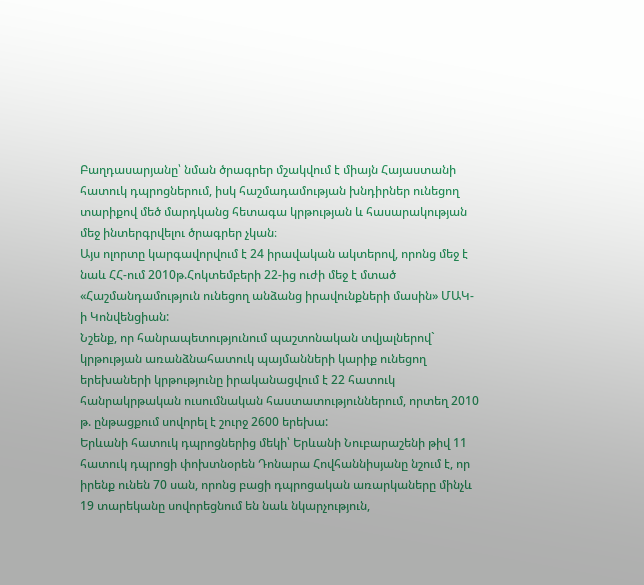Բաղդասարյանը՝ նման ծրագրեր մշակվում է միայն Հայաստանի հատուկ դպրոցներում, իսկ հաշմադամության խնդիրներ ունեցող տարիքով մեծ մարդկանց հետագա կրթության և հասարակության մեջ ինտերգրվելու ծրագրեր չկան։
Այս ոլորտը կարգավորվում է 24 իրավական ակտերով, որոնց մեջ է նաև ՀՀ-ում 2010թ.Հոկտեմբերի 22-ից ուժի մեջ է մտած «Հաշմանդամություն ունեցող անձանց իրավունքների մասին» ՄԱԿ-ի Կոնվենցիան:
Նշենք, որ հանրապետությունում պաշտոնական տվյալներով` կրթության առանձնահատուկ պայմանների կարիք ունեցող երեխաների կրթությունը իրականացվում է 22 հատուկ հանրակրթական ուսումնական հաստատություններում, որտեղ 2010 թ. ընթացքում սովորել է շուրջ 2600 երեխա:
Երևանի հատուկ դպրոցներից մեկի՝ Երևանի Նուբարաշենի թիվ 11 հատուկ դպրոցի փոխտնօրեն Դոնարա Հովհաննիսյանը նշում է, որ իրենք ունեն 70 սան, որոնց բացի դպրոցական առարկաները մինչև 19 տարեկանը սովորեցնում են նաև նկարչություն,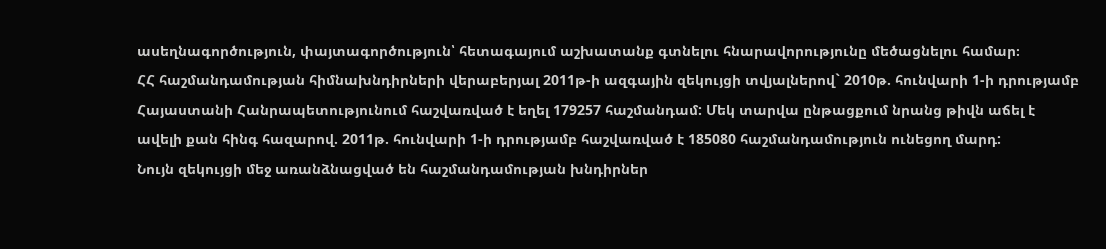ասեղնագործություն, փայտագործություն՝ հետագայում աշխատանք գտնելու հնարավորությունը մեծացնելու համար։
ՀՀ հաշմանդամության հիմնախնդիրների վերաբերյալ 2011թ-ի ազգային զեկույցի տվյալներով` 2010թ. հունվարի 1-ի դրությամբ Հայաստանի Հանրապետությունում հաշվառված է եղել 179257 հաշմանդամ: Մեկ տարվա ընթացքում նրանց թիվն աճել է ավելի քան հինգ հազարով. 2011թ. հունվարի 1-ի դրությամբ հաշվառված է 185080 հաշմանդամություն ունեցող մարդ:
Նույն զեկույցի մեջ առանձնացված են հաշմանդամության խնդիրներ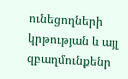ունեցողների կրթության և այլ զբաղմունքենր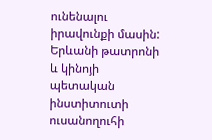ունենալու իրավունքի մասին:
Երևանի թատրոնի և կինոյի պետական ինստիտուտի ուսանողուհի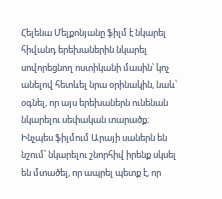Հելենա Մելքոնյանը ֆիլմ է նկարել հիվանդ երեխաներին նկարել սովորեցնող ոստիկանի մասին՝ կոչ անելով հետևել նրա օրինակին, նաև՝ օգնել, որ այս երեխաներն ունենան նկարելու սեփական տարածք։
Ինչպես ֆիլմում Արայի սաներն են նշում՝ նկարելու շնորհիվ իրենք սկսել են մտածել, որ ապրել պետք է, որ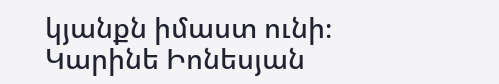կյանքն իմաստ ունի։
Կարինե Իոնեսյան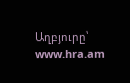Աղբյուրը՝ www.hra.am